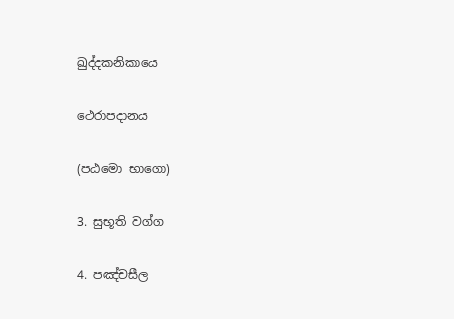ඛුද්දකනිකායෙ

ථෙරාපදානය

(පඨමො භාගො)

3. සුභූති වග්ග

4. පඤ්චසීල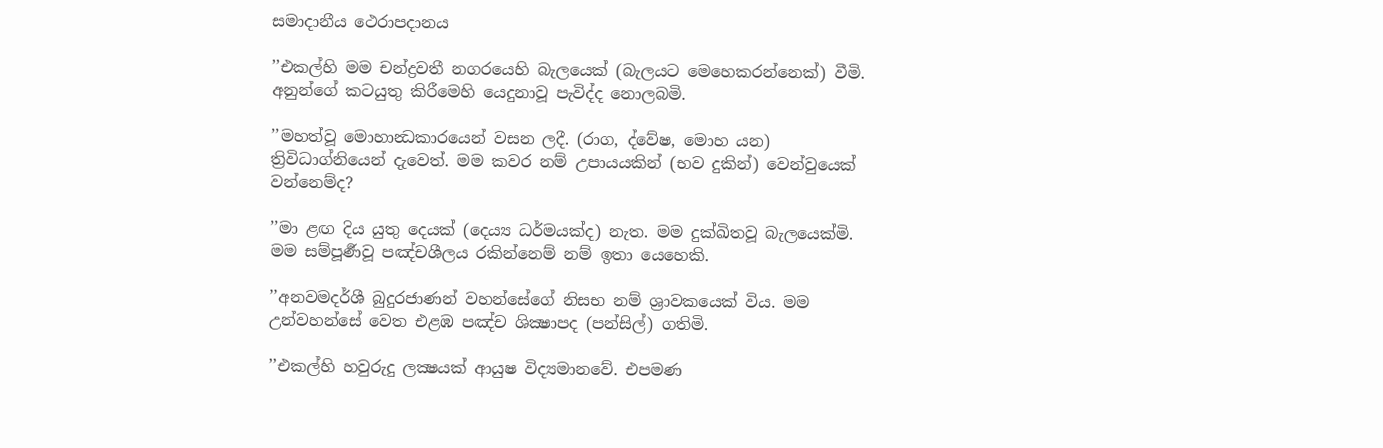සමාදානීය ථෙරාපදානය

’’එකල්හි මම චන්ද්‍රවතී නගරයෙහි බැලයෙක් (බැලයට මෙහෙකරන්නෙක්) වීමි. අනුන්ගේ කටයුතු කිරීමෙහි යෙදුනාවූ පැවිද්ද නොලබමි.

’’මහත්වූ මොහාන්‍ධකාරයෙන් වසන ලදී. (රාග, ද්වේෂ, මොහ යන) ත්‍රිවිධාග්නියෙන් දැවෙත්. මම කවර නම් උපායයකින් (භව දුකින්) වෙන්වුයෙක් වන්නෙම්ද?

’’මා ළඟ දිය යුතු දෙයක් (දෙය්‍ය ධර්මයක්ද) නැත. මම දුක්ඛිතවූ බැලයෙක්මි. මම සම්පූර්‍ණවූ පඤ්චශීලය රකින්නෙම් නම් ඉතා යෙහෙකි.

’’අනවමදර්ශී බුදුරජාණන් වහන්සේගේ නිසභ නම් ශ්‍රාවකයෙක් විය. මම උන්වහන්සේ වෙත එළඹ පඤ්ච ශික්‍ෂාපද (පන්සිල්) ගතිමි.

’’එකල්හි හවුරුදු ලක්‍ෂයක් ආයුෂ විද්‍යමානවේ. එපමණ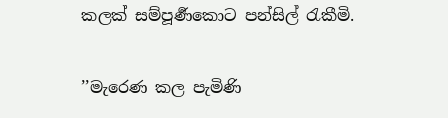කලක් සම්පූර්‍ණකොට පන්සිල් රැකීමි.

’’මැරෙණ කල පැමිණි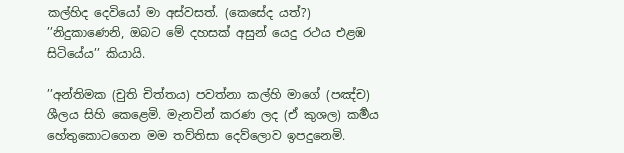කල්හිද දෙවියෝ මා අස්වසත්. (කෙසේද යත්?) ’’නිදුකාණෙනි, ඔබට මේ දහසක් අසුන් යෙදු රථය එළඹ සිටියේය’’ කියායි.

’’අන්තිමක (චුති චිත්තය) පවත්නා කල්හි මාගේ (පඤ්ච) ශීලය සිහි කෙළෙමි. මැනවින් කරණ ලද (ඒ කුශල) කර්‍මය හේතුකොටගෙන මම තව්තිසා දෙව්ලොව ඉපදුනෙමි.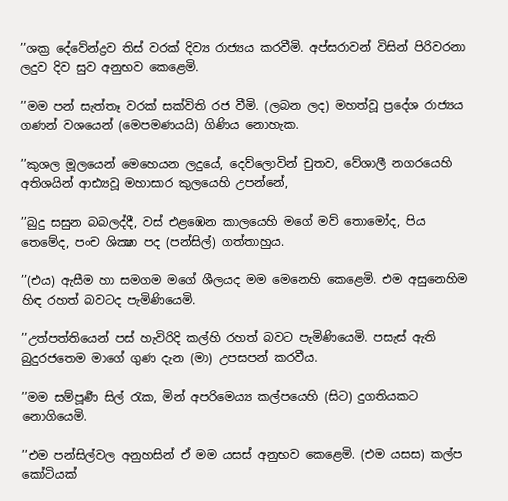’’ශක්‍ර දේවේන්ද්‍රව තිස් වරක් දිව්‍ය රාජ්‍යය කරවීමි. අප්සරාවන් විසින් පිරිවරනා ලදුව දිව සුව අනුභව කෙළෙමි.

’’මම පන් සැත්තෑ වරක් සක්විති රජ වීමි. (ලබන ලද) මහත්වූ ප්‍රදේශ රාජ්‍යය ගණන් වශයෙන් (මෙපමණයයි) ගිණිය නොහැක.

’’කුශල මූලයෙන් මෙහෙයන ලදුයේ, දෙව්ලොවින් චුතව, වේශාලී නගරයෙහි අතිශයින් ආඪ්‍යවූ මහාසාර කුලයෙහි උපන්නේ,

’’බුදු සසුන බබලද්දී, වස් එළඹෙන කාලයෙහි මගේ මව් තොමෝද, පිය තෙමේද, පංච ශික්‍ෂා පද (පන්සිල්) ගත්තාහුය.

’’(එය) ඇසීම හා සමගම මගේ ශීලයද මම මෙනෙහි කෙළෙමි. එම අසුනෙහිම හිඳ රහත් බවටද පැමිණියෙමි.

’’උත්පත්තියෙන් පස් හැවිරිදි කල්හි රහත් බවට පැමිණියෙමි. පසැස් ඇති බුදුරජතෙම මාගේ ගුණ දැන (මා) උපසපන් කරවීය.

’’මම සම්පූර්‍ණ සිල් රැක, මින් අපරිමෙය්‍ය කල්පයෙහි (සිට) දුගතියකට නොගියෙමි.

’’එම පන්සිල්වල අනුහසින් ඒ මම යසස් අනුභව කෙළෙමි. (එම යසස) කල්ප කෝටියක්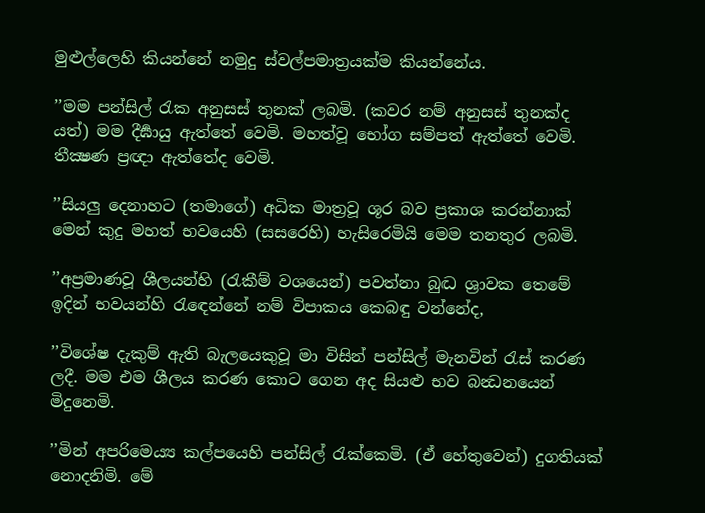මුළුල්ලෙහි කියන්නේ නමුදු ස්වල්පමාත්‍රයක්ම කියන්නේය.

’’මම පන්සිල් රැක අනුසස් තුනක් ලබමි. (කවර නම් අනුසස් තුනක්ද යත්) මම දීර්‍ඝායු ඇත්තේ වෙමි. මහත්වූ භෝග සම්පත් ඇත්තේ වෙමි. තීක්‍ෂණ ප්‍රඥා ඇත්තේද වෙමි.

’’සියලු දෙනාහට (තමාගේ) අධික මාත්‍රවූ ශූර බව ප්‍රකාශ කරන්නාක් මෙන් කුදු මහත් භවයෙහි (සසරෙහි) හැසිරෙමියි මෙම තනතුර ලබමි.

’’අප්‍රමාණවූ ශීලයන්හි (රැකීම් වශයෙන්) පවත්නා බුද්‍ධ ශ්‍රාවක තෙමේ ඉදින් භවයන්හි රැඳෙන්නේ නම් විපාකය කෙබඳු වන්නේද,

’’විශේෂ දැකුම් ඇති බැලයෙකුවූ මා විසින් පන්සිල් මැනවින් රැස් කරණ ලදී. මම එම ශීලය කරණ කොට ගෙන අද සියළු භව බන්‍ධනයෙන් මිදුනෙමි.

’’මින් අපරිමෙය්‍ය කල්පයෙහි පන්සිල් රැක්කෙමි. (ඒ හේතුවෙන්) දුගතියක් නොදනිමි. මේ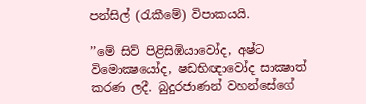පන්සිල් (රැකීමේ) විපාකයයි.

’’මේ සිව් පිළිසිඹියාවෝද, අෂ්ට විමොක්‍ෂයෝද, ෂඩභිඥාවෝද සාක්‍ෂාත් කරණ ලදී. බුදුරජාණන් වහන්සේගේ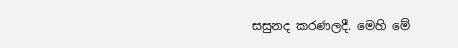සසුනද කරණලදී. මෙහි මේ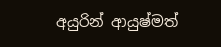අයුරින් ආයුෂ්මත්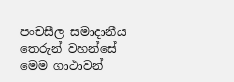පංචසීල සමාදානීය තෙරුන් වහන්සේ මෙම ගාථාවන්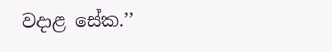වදාළ සේක.’’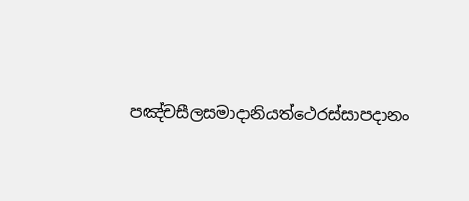පඤ්චසීලසමාදානියත්ථෙරස්සාපදානං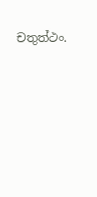චතුත්ථං.